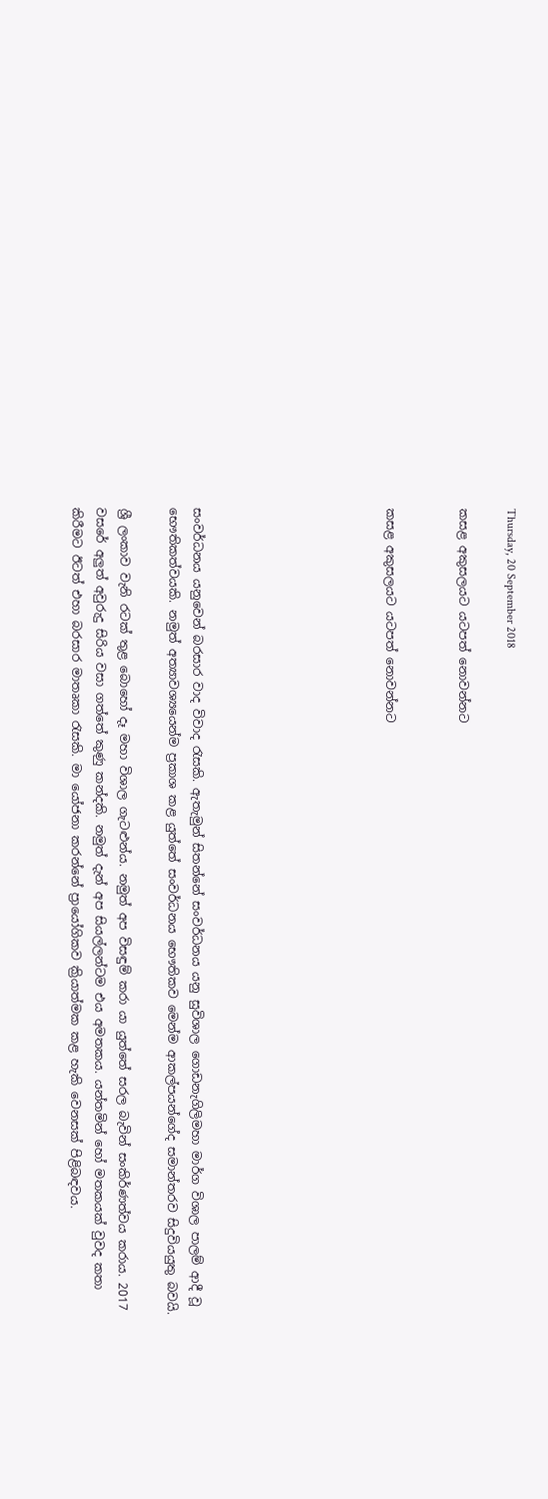Thursday, 20 September 2018

කසළ අකුසලයට යටපත් නොවන්නට


කසළ අකුසලයට යටපත් නොවන්නට







සංවර්ධනය යනුවෙන් බරසාර වාද විවාද රැසකි. ඇතැමුන් සිතන්නේ සංවර්ධනය යනු සුවිශාල ගොඩනැගිලිමහා මාර්ග විශාල පාලම් ආදී වූ භෞතිකත්වයකි. නමුත් අත්‍යාවශ්‍යයෙන්ම ප්‍රකාශ කළ යුත්තේ සංවර්ධනය භෞතිකව මෙන්ම ආකල්පයන්ගේද සමාන්තරව සිදුවියයුතු බවයි.

ශ්‍රී ලංකාව වැනි රටක් තුළ බොහෝ දෑ මහා විශාල ගැටළුන්ය. නමුත් අප විසඳුම් කරා යා යුත්තේ සරල බැවින් සංකිර්ණත්වය කරාය. 2017 වසරේ අලුත් අවුරුදු සිරිය වසා ගත්තේ කුණු කන්දකි. නමුත් දැන් අප සියල්ලන්ටම එය අමතකය. යන්තමින් හෝ මතකයක් වුවද කතා කිරීමට ඊටත් එහා බරසාර මාතෘකා රැසකි. මා යෝජනා කරන්නේ ප්‍රායෝගිකව ක්‍රියාත්මක කළ හැකි වෙනසක් පිළිබඳවය.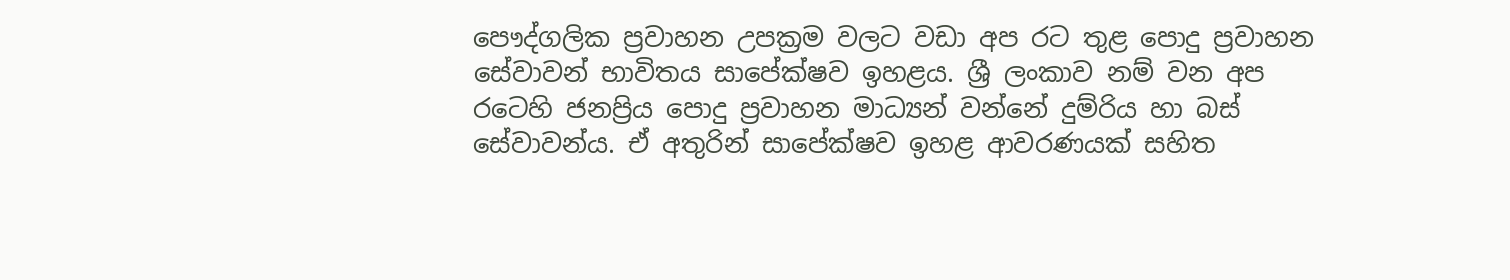පෞද්ගලික ප්‍රවාහන උපක්‍රම වලට වඩා අප රට තුළ පොදු ප්‍රවාහන සේවාවන් භාවිතය සාපේක්ෂව ඉහළය. ශ්‍රී ලංකාව නම් වන අප රටෙහි ජනප්‍රිය පොදු ප්‍රවාහන මාධ්‍යන් වන්නේ දුම්රිය හා බස් සේවාවන්ය. ඒ අතුරින් සාපේක්ෂව ඉහළ ආවරණයක් සහිත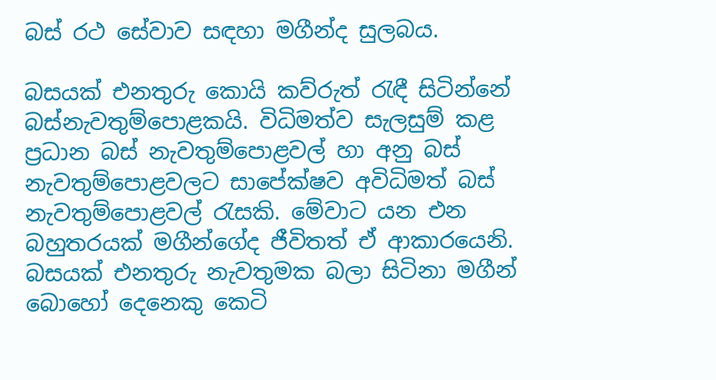බස් රථ සේවාව සඳහා මගීන්ද සුලබය.

බසයක් එනතුරු කොයි කව්රුත් රැඳී සිටින්නේ බස්නැවතුම්පොළකයි. විධිමත්ව සැලසුම් කළ ප්‍රධාන බස් නැවතුම්පොළවල් හා අනු බස් නැවතුම්පොළවලට සාපේක්ෂව අවිධිමත් බස් නැවතුම්පොළවල් රැසකි. මේවාට යන එන බහුතරයක් මගීන්ගේද ජීවිතත් ඒ ආකාරයෙනි. බසයක් එනතුරු නැවතුමක බලා සිටිනා මගීන් බොහෝ දෙනෙකු කෙටි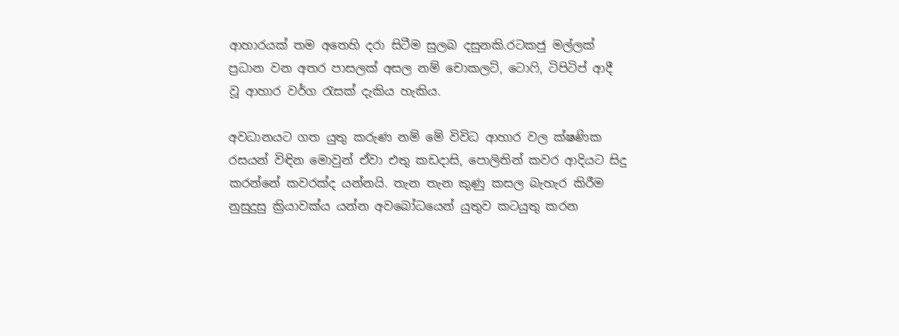ආහාරයක් තම අතෙහි දරා සිටීම සුලබ දසුනකි.රටකජු මල්ලක් ප්‍රධාන වන අතර පාසලක් අසල නම් චොකලට්, ටොෆි, ටිපිටිප් ආදී වූ ආහාර වර්ග රැසක් දැකිය හැකිය.

අවධානයට ගත යුතු කරුණ නම් මේ විවිධ ආහාර වල ක්ෂණික රසයන් විඳින මොවුන් ඒවා එතු කඩදාසි, පොලිතින් කවර ආදියට සිදු කරන්නේ කවරක්ද යන්නයි. තැන තැන කුණු කසල බැහැර කිරීම නුසුදුසු ක්‍රියාවක්ය යන්න අවබෝධයෙන් යුතුව කටයුතු කරන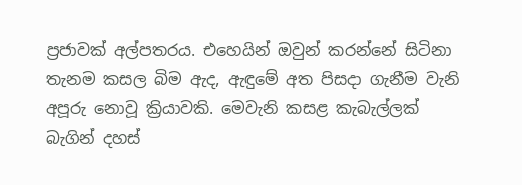ප්‍රජාවක් අල්පතරය. එහෙයින් ඔවුන් කරන්නේ සිටිනා තැනම කසල බිම ඇද, ඇඳුමේ අත පිසදා ගැනීම වැනි අපූරු නොවූ ක්‍රියාවකි. මෙවැනි කසළ කැබැල්ලක් බැගින් දහස්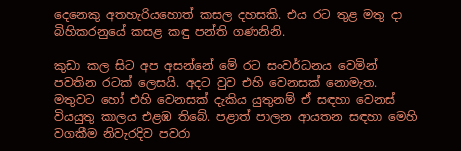දෙනෙකු අතහැරියහොත් කසල දහසකි. එය රට තුළ මතු දා බිහිකරනුයේ කසළ කඳු පන්ති ගණනිනි.

කුඩා කල සිට අප අසන්නේ මේ රට සංවර්ධනය වෙමින් පවතින රටක් ලෙසයි. අදට වුව එහි වෙනසක් නොමැත. මතුවට හෝ එහි වෙනසක් දැකිය යුතුනම් ඒ සඳහා වෙනස් වියයුතු කාලය එළඹ තිබේ. පළාත් පාලන ආයතන සඳහා මෙහි වගකීම නිවැරදිව පවරා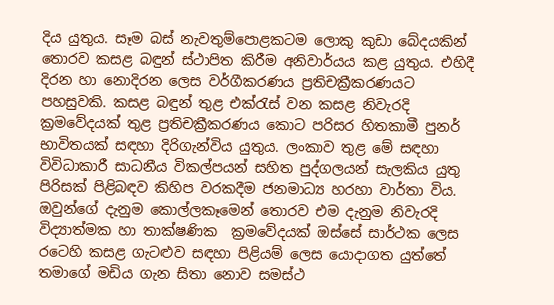දිය යුතුය. සෑම බස් නැවතුම්පොළකටම ලොකු කුඩා බේදයකින් තොරව කසළ බඳුන් ස්ථාපිත කිරීම අනිවාර්යය කළ යුතුය. එහිදී දිරන හා නොදිරන ලෙස වර්ගීකරණය ප්‍රතිචක්‍රීකරණයට පහසුවකි. කසළ බඳුන් තුළ එක්රැස් වන කසළ නිවැරදි ක්‍රමවේදයක් තුළ ප්‍රතිචක්‍රීකරණය කොට පරිසර හිතකාමී පුනර් භාවිතයක් සඳහා දිරිගැන්විය යුතුය. ලංකාව තුළ මේ සඳහා විවිධාකාරී සාධනීය විකල්පයන් සහිත පුද්ගලයන් සැලකිය යුතු පිරිසක් පිළිබඳව කිහිප වරකදීම ජනමාධ්‍ය හරහා වාර්තා විය. ඔවුන්ගේ දැනුම කොල්ලකෑමෙන් තොරව එම දැනුම නිවැරදි විද්‍යාත්මක හා තාක්ෂණික  ක්‍රමවේදයක් ඔස්සේ සාර්ථක ලෙස රටෙහි කසළ ගැටළුව සඳහා පිළියම් ලෙස යොදාගත යුත්තේ තමාගේ මඩිය ගැන සිතා නොව සමස්ථ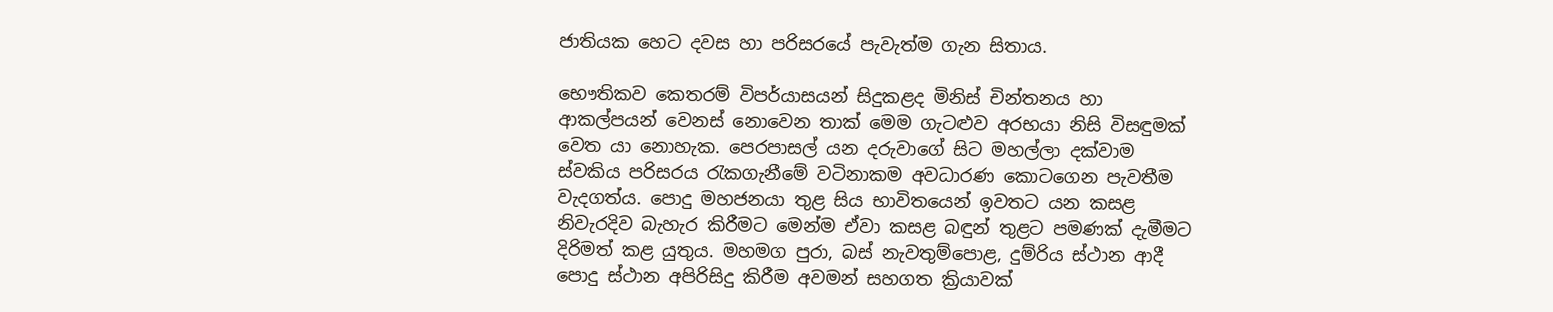ජාතියක හෙට දවස හා පරිසරයේ පැවැත්ම ගැන සිතාය.

භෞතිකව කෙතරම් විපර්යාසයන් සිදුකළද මිනිස් චින්තනය හා ආකල්පයන් වෙනස් නොවෙන තාක් මෙම ගැටළුව අරභයා නිසි විසඳුමක් වෙත යා නොහැක. පෙරපාසල් යන දරුවාගේ සිට මහල්ලා දක්වාම ස්වකිය පරිසරය රැකගැනීමේ වටිනාකම අවධාරණ කොටගෙන පැවතීම වැදගත්ය. පොදු මහජනයා තුළ සිය භාවිතයෙන් ඉවතට යන කසළ නිවැරදිව බැහැර කිරීමට මෙන්ම ඒවා කසළ බඳුන් තුළට පමණක් දැමීමට දිරිමත් කළ යුතුය. මහමග පුරා, බස් නැවතුම්පොළ, දුම්රිය ස්ථාන ආදී පොදු ස්ථාන අපිරිසිදු කිරීම අවමන් සහගත ක්‍රියාවක්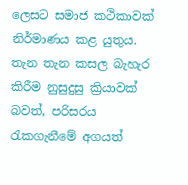ලෙසට සමාජ කථිකාවක් නිර්මාණය කළ යුතුය. තැන තැන කසල බැහැර කිරීම නුසුදුසු ක්‍රියාවක් බවත්, පරිසරය රැකගැනීමේ අගයත්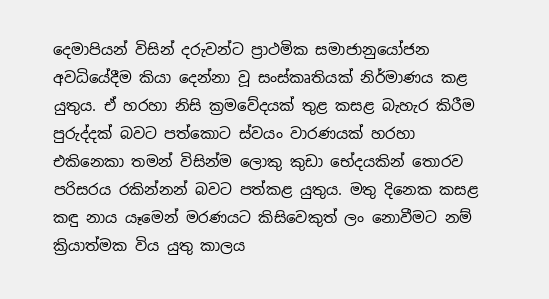දෙමාපියන් විසින් දරුවන්ට ප්‍රාථමික සමාජානුයෝජන අවධියේදීම කියා දෙන්නා වූ සංස්කෘතියක් නිර්මාණය කළ යුතුය. ඒ හරහා නිසි ක්‍රමවේදයක් තුළ කසළ බැහැර කිරීම පුරුද්දක් බවට පත්කොට ස්වයං වාරණයක් හරහා එකිනෙකා තමන් විසින්ම ලොකු කුඩා භේදයකින් තොරව පරිසරය රකින්නන් බවට පත්කළ යුතුය. මතු දිනෙක කසළ කඳු නාය යෑමෙන් මරණයට කිසිවෙකුත් ලං නොවීමට නම් ක්‍රියාත්මක විය යුතු කාලය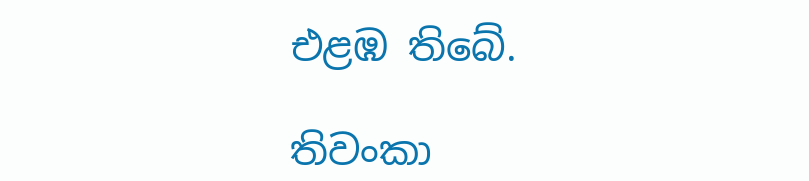එළඹ තිබේ.

තිවංකා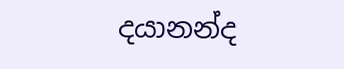දයානන්ද